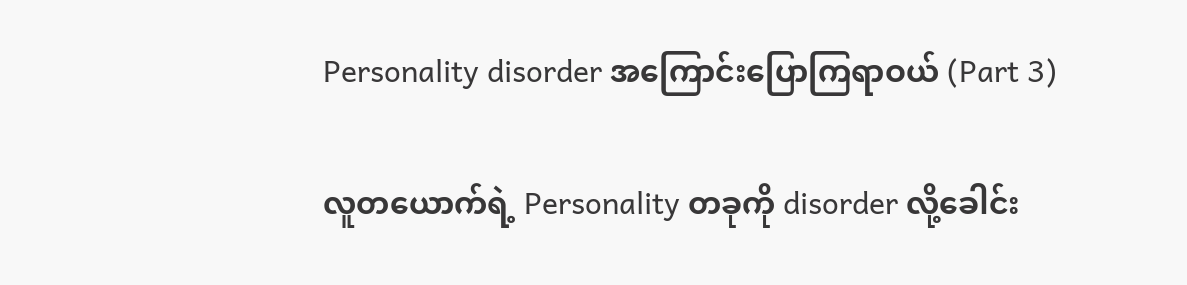Personality disorder အကြောင်းပြောကြရာဝယ် (Part 3)

လူတယောက်ရဲ့ Personality တခုကို disorder လို့ခေါင်း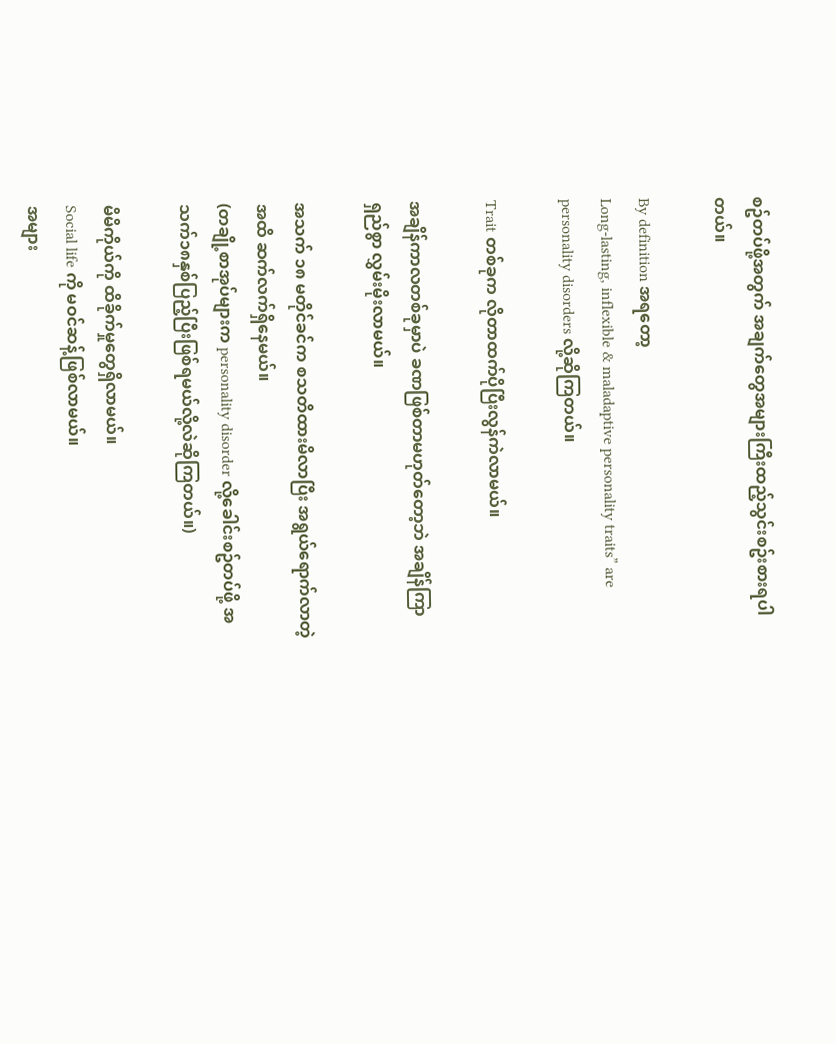စဥ်တပ်ဖို့အတွက် အချက်တွေအများကြီးထည့်သွင်းစဥ်းစားရပါတယ်။

By definition အရတော့
Long-lasting, inflexible & maladaptive personality traits” are personality disorders လို့ဆိုကြတယ်။

Trait တစ်ခုက လိုတာထက်ပိုပြီးလွန်ကဲလာမယ်။

အချိန်ကာလတစ်ခုမှာပဲ ခဏဖြစ်တာမဟုတ်တော့ဘဲ အချိန်ကြာရှည်စွာ လွှမ်းမိုးလာမယ်။

အသက် ၁၈ မတိုင်ခင်က စသတိထားမိလာပြီး အရွယ်ရောက်လာတဲ့အထိ ဆက်လက်ရှိနေမယ်။
(တချို့စာအုပ်များက personality disorder လို့ခေါင်းစဥ်တပ်ဖို့ အသက်၁၈နှစ်ပြည့်ပြီးဖြစ်ရမယ်လို့လဲဆိုကြတယ်။)

မိမိကိုယ်ကို ထိခိုက်မှုတွေရှိလာမယ်။
Social life ကို မဝင်ဆန့်ဖြစ်လာမယ်။
အများ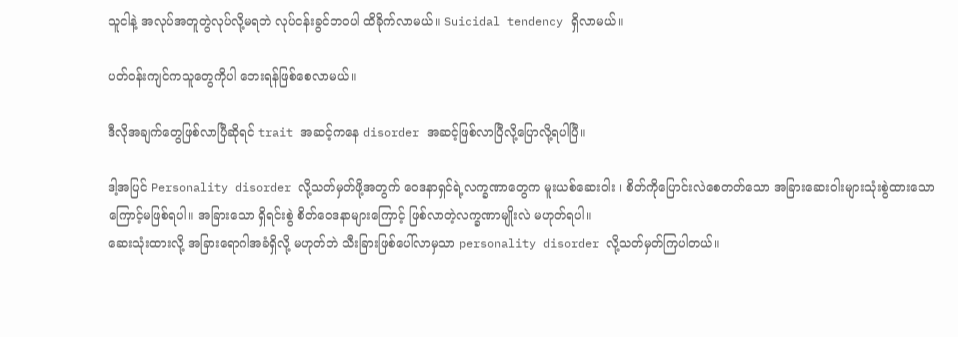သူငါနဲ့ အလုပ်အတူတွဲလုပ်လို့မရဘဲ လုပ်ငန်းခွင်ဘဝပါ ထိခိုက်လာမယ်။ Suicidal tendency ရှိလာမယ်။

ပတ်ဝန်းကျင်ကသူတွေကိုပါ ဘေးရန်ဖြစ်စေလာမယ်။

ဒီလိုအချက်တွေဖြစ်လာပြီဆိုရင် trait အဆင့်ကနေ disorder အဆင့်ဖြစ်လာပြီလို့ပြောလို့ရပါပြီ။

ဒါ့အပြင် Personality disorder လို့သတ်မှတ်ဖို့အတွက် ဝေဒနာရှင်ရဲ့လက္ခဏာတွေက မူးယစ်ဆေးဝါး ၊ စိတ်ကိုပြောင်းလဲစေတတ်သော အခြားဆေးဝါးများသုံးစွဲထားသောကြောင့်မဖြစ်ရပါ။ အခြားသော ရှိရင်းစွဲ စိတ်ဝေဒနာများကြောင့် ဖြစ်လာတဲ့လက္ခဏာမျိုးလဲ မဟုတ်ရပါ။
ဆေးသုံးထားလို့ အခြားရောဂါအခံရှိလို့ မဟုတ်ဘဲ သီးခြားဖြစ်ပေါ်လာမှသာ personality disorder လို့သတ်မှတ်ကြပါတယ်။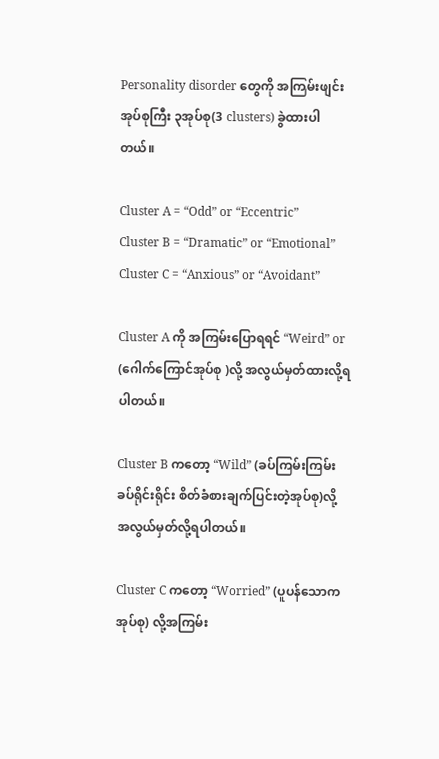Personality disorder တွေကို အကြမ်းဖျင်း အုပ်စုကြီး ၃အုပ်စု(3 clusters) ခွဲထားပါတယ်။

Cluster A = “Odd” or “Eccentric”
Cluster B = “Dramatic” or “Emotional”
Cluster C = “Anxious” or “Avoidant”

Cluster A ကို အကြမ်းပြောရရင် “Weird” or
(ဂေါက်ကြောင်အုပ်စု )လို့ အလွယ်မှတ်ထားလို့ရပါတယ်။

Cluster B ကတော့ “Wild” (ခပ်ကြမ်းကြမ်း ခပ်ရိုင်းရိုင်း စိတ်ခံစားချက်ပြင်းတဲ့အုပ်စု)လို့ အလွယ်မှတ်လို့ရပါတယ်။

Cluster C ကတော့ “Worried” (ပူပန်သောကအုပ်စု) လို့အကြမ်း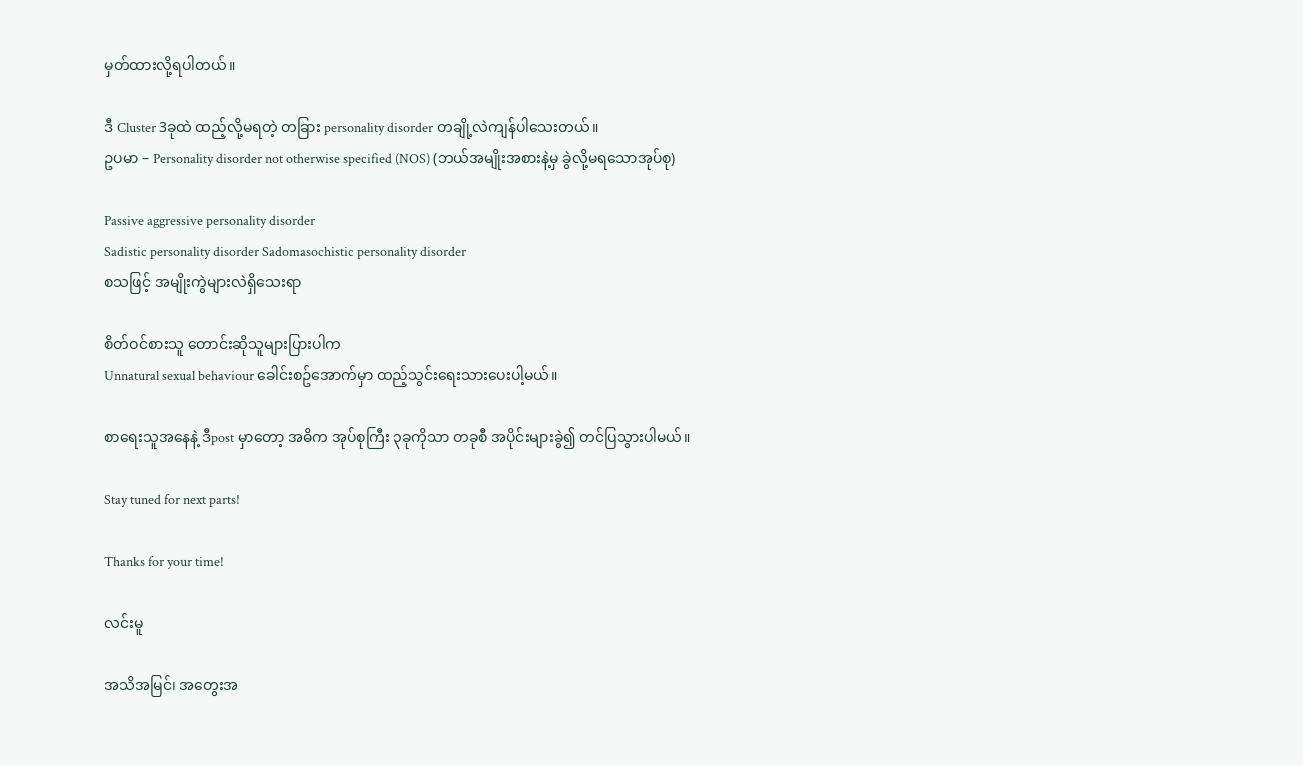မှတ်ထားလို့ရပါတယ်။

ဒီ Cluster 3ခုထဲ ထည့်လို့မရတဲ့ တခြား personality disorder တချို့လဲကျန်ပါသေးတယ်။
ဥပမာ – Personality disorder not otherwise specified (NOS) (ဘယ်အမျိုးအစားနဲ့မှ ခွဲလို့မရသောအုပ်စု)

Passive aggressive personality disorder
Sadistic personality disorder Sadomasochistic personality disorder
စသဖြင့် အမျိုးကွဲများလဲရှိသေးရာ

စိတ်ဝင်စားသူ တောင်းဆိုသူများပြားပါက
Unnatural sexual behaviour ခေါင်းစဥ်အောက်မှာ ထည့်သွင်းရေးသားပေးပါ့မယ်။

စာရေးသူအနေနဲ့ ဒီpost မှာတော့ အဓိက အုပ်စုကြီး ၃ခုကိုသာ တခုစီ အပိုင်းများခွဲ၍ တင်ပြသွားပါမယ်။

Stay tuned for next parts!

Thanks for your time!

လင်းမူ

အသိအမြင်၊ အတွေးအ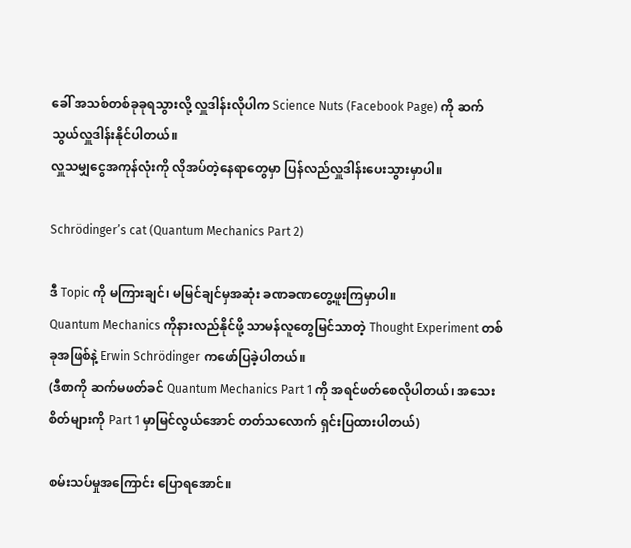ခေါ် အသစ်တစ်ခုခုရသွားလို့ လှူဒါန်းလိုပါက Science Nuts (Facebook Page) ကို ဆက်သွယ်လှူဒါန်းနိုင်ပါတယ်။
လှူသမျှငွေအကုန်လုံးကို လိုအပ်တဲ့နေရာတွေမှာ ပြန်လည်လှူဒါန်းပေးသွားမှာပါ။

Schrödinger’s cat (Quantum Mechanics Part 2)

ဒီ Topic ကို မကြားချင်၊ မမြင်ချင်မှအဆုံး ခဏခဏတွေ့ဖူးကြမှာပါ။
Quantum Mechanics ကိုနားလည်နိုင်ဖို့ သာမန်လူတွေမြင်သာတဲ့ Thought Experiment တစ်ခုအဖြစ်နဲ့ Erwin Schrödinger ကဖော်ပြခဲ့ပါတယ်။
(ဒီစာကို ဆက်မဖတ်ခင် Quantum Mechanics Part 1 ကို အရင်ဖတ်စေလိုပါတယ်၊ အသေးစိတ်များကို Part 1 မှာမြင်လွယ်အောင် တတ်သလောက် ရှင်းပြထားပါတယ်)

စမ်းသပ်မှုအကြောင်း ပြောရအောင်။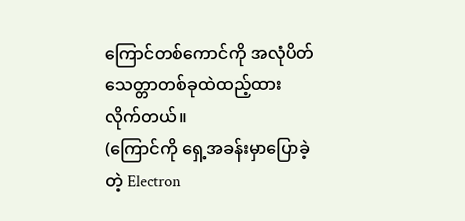ကြောင်တစ်ကောင်ကို အလုံပိတ်သေတ္တာတစ်ခုထဲထည့်ထားလိုက်တယ်။
(ကြောင်ကို ရှေ့အခန်းမှာပြောခဲ့တဲ့ Electron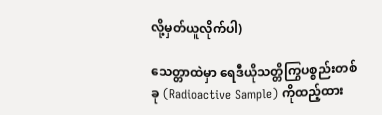လို့မှတ်ယူလိုက်ပါ)

သေတ္တာထဲမှာ ရေဒီယိုသတ္တိကြွပစ္စည်းတစ်ခု (Radioactive Sample) ကိုထည့်ထား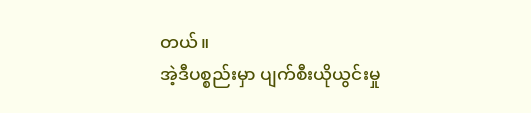တယ်။
အဲ့ဒီပစ္စည်းမှာ ပျက်စီးယိုယွင်းမှု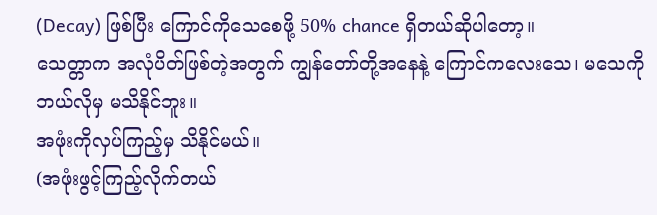(Decay) ဖြစ်ပြီး ကြောင်ကိုသေစေဖို့ 50% chance ရှိတယ်ဆိုပါတော့။
သေတ္တာက အလုံပိတ်ဖြစ်တဲ့အတွက် ကျွန်တော်တို့အနေနဲ့ ကြောင်ကလေးသေ၊ မသေကို ဘယ်လိုမှ မသိနိုင်ဘူး။
အဖုံးကိုလှပ်ကြည့်မှ သိနိုင်မယ်။
(အဖုံးဖွင့်ကြည့်လိုက်တယ်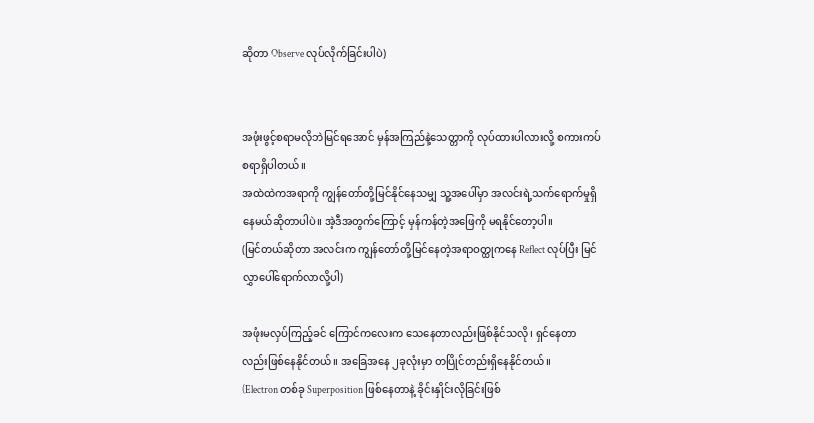ဆိုတာ Observe လုပ်လိုက်ခြင်းပါပဲ)


အဖုံးဖွင့်စရာမလိုဘဲမြင်ရအောင် မှန်အကြည်နဲ့သေတ္တာကို လုပ်ထားပါလားလို့ စကားကပ်စရာရှိပါတယ်။
အထဲထဲကအရာကို ကျွန်တော်တို့မြင်နိုင်နေသမျှ သူ့အပေါ်မှာ အလင်းရဲ့သက်ရောက်မှုရှိနေမယ်ဆိုတာပါပဲ။ အဲ့ဒီအတွက်ကြောင့် မှန်ကန်တဲ့အဖြေကို မရနိုင်တော့ပါ။
(မြင်တယ်ဆိုတာ အလင်းက ကျွန်တော်တို့မြင်နေတဲ့အရာဝတ္ထုကနေ Reflect လုပ်ပြီး မြင်လွှာပေါ်ရောက်လာလို့ပါ)

အဖုံးမလှပ်ကြည့်ခင် ကြောင်ကလေးက သေနေတာလည်းဖြစ်နိုင်သလို၊ ရှင်နေတာလည်းဖြစ်နေနိုင်တယ်။ အခြေအနေ ၂ခုလုံးမှာ တပြိုင်တည်းရှိနေနိုင်တယ်။
(Electron တစ်ခု Superposition ဖြစ်နေတာနဲ့ ခိုင်းနှိုင်းလိုခြင်းဖြစ်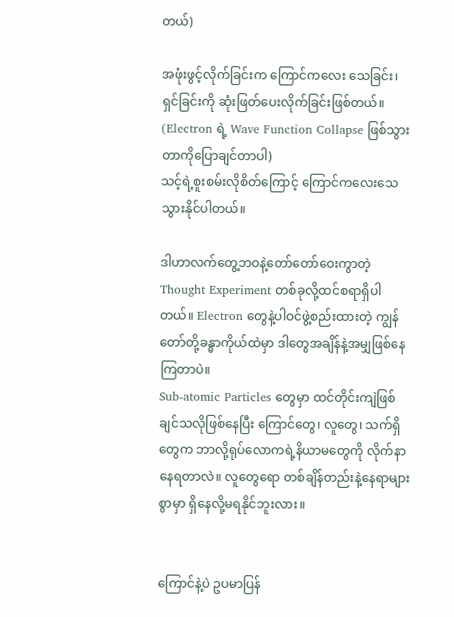တယ်)

အဖုံးဖွင့်လိုက်ခြင်းက ကြောင်ကလေး သေခြင်း၊ ရှင်ခြင်းကို ဆုံးဖြတ်ပေးလိုက်ခြင်းဖြစ်တယ်။
(Electron ရဲ့ Wave Function Collapse ဖြစ်သွားတာကိုပြောချင်တာပါ)
သင့်ရဲ့စူးစမ်းလိုစိတ်ကြောင့် ကြောင်ကလေးသေသွားနိုင်ပါတယ်။

ဒါဟာလက်တွေ့ဘဝနဲ့တော်တော်ဝေးကွာတဲ့ Thought Experiment တစ်ခုလို့ထင်စရာရှိပါတယ်။ Electron တွေနဲ့ပါဝင်ဖွဲ့စည်းထားတဲ့ ကျွန်တော်တို့ခန္ဓာကိုယ်ထဲမှာ ဒါတွေအချိန်နဲ့အမျှဖြစ်နေကြတာပဲ။
Sub-atomic Particles တွေမှာ ထင်တိုင်းကျဲဖြစ်ချင်သလိုဖြစ်နေပြီး ကြောင်တွေ၊ လူတွေ၊ သက်ရှိတွေက ဘာလို့ရုပ်လောကရဲ့နိယာမတွေကို လိုက်နာနေရတာလဲ။ လူတွေရော တစ်ချိန်တည်းနဲ့နေရာများစွာမှာ ရှိနေလို့မရနိုင်ဘူးလား။


ကြောင်နဲ့ပဲ ဥပမာပြန်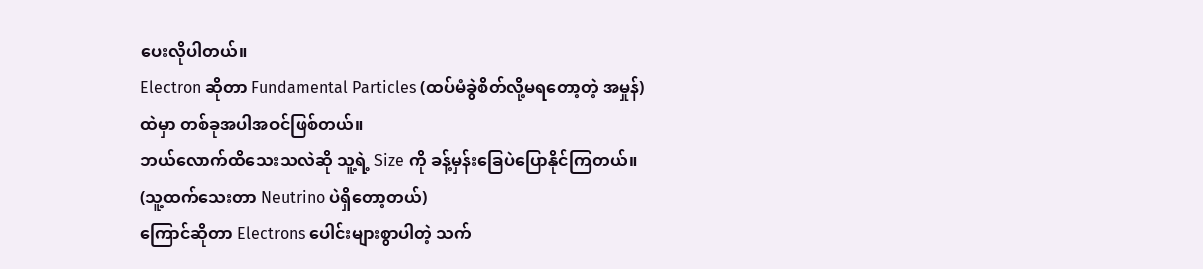ပေးလိုပါတယ်။
Electron ဆိုတာ Fundamental Particles (ထပ်မံခွဲစိတ်လို့မရတော့တဲ့ အမှုန်) ထဲမှာ တစ်ခုအပါအဝင်ဖြစ်တယ်။
ဘယ်လောက်ထိသေးသလဲဆို သူ့ရဲ့ Size ကို ခန့်မှန်းခြေပဲပြောနိုင်ကြတယ်။
(သူ့ထက်သေးတာ Neutrino ပဲရှိတော့တယ်)
ကြောင်ဆိုတာ Electrons ပေါင်းများစွာပါတဲ့ သက်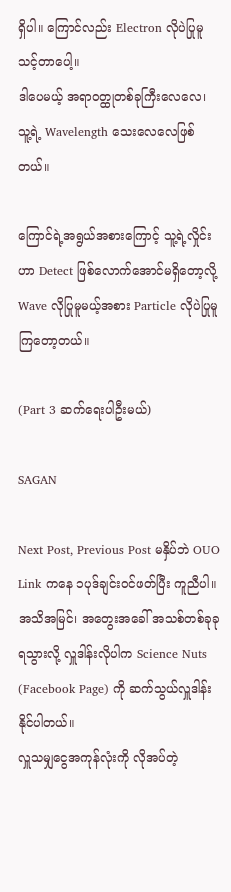ရှိပါ။ ကြောင်လည်း Electron လိုပဲပြုမူသင့်တာပေါ့။
ဒါပေမယ့် အရာဝတ္ထုတစ်ခုကြီးလေလေ၊ သူ့ရဲ့ Wavelength သေးလေလေဖြစ်တယ်။

ကြောင်ရဲ့အရွယ်အစားကြောင့် သူ့ရဲ့လှိုင်းဟာ Detect ဖြစ်လောက်အောင်မရှိတော့လို့ Wave လိုပြုမူမယ့်အစား Particle လိုပဲပြုမူကြတော့တယ်။

(Part 3 ဆက်ရေးပါဦးမယ်)

SAGAN

Next Post, Previous Post မနှိပ်ဘဲ OUO Link ကနေ ၁ပုဒ်ချင်းဝင်ဖတ်ပြီး ကူညီပါ။
အသိအမြင်၊ အတွေးအခေါ် အသစ်တစ်ခုခုရသွားလို့ လှူဒါန်းလိုပါက Science Nuts (Facebook Page) ကို ဆက်သွယ်လှူဒါန်းနိုင်ပါတယ်။
လှူသမျှငွေအကုန်လုံးကို လိုအပ်တဲ့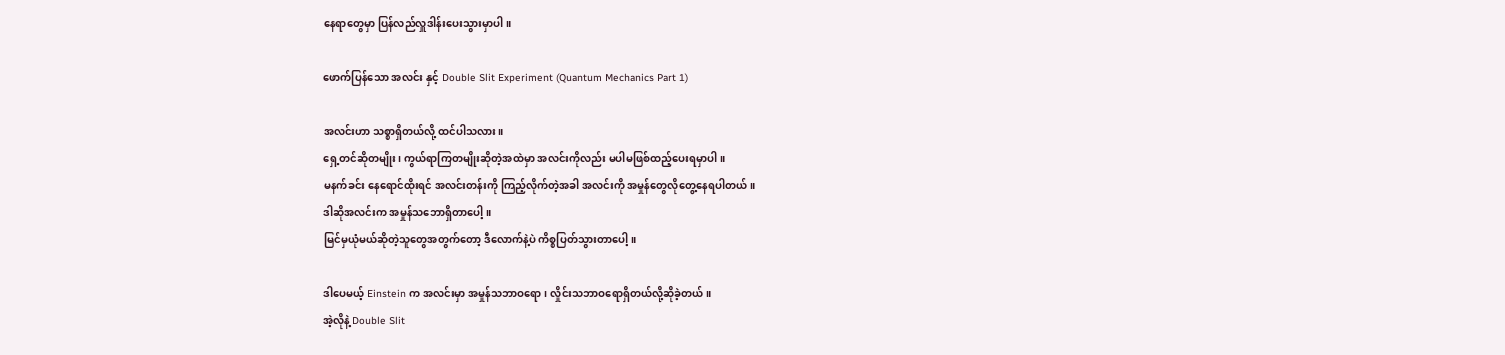နေရာတွေမှာ ပြန်လည်လှူဒါန်းပေးသွားမှာပါ။

ဖောက်ပြန်သော အလင်း နှင့် Double Slit Experiment (Quantum Mechanics Part 1)

အလင်းဟာ သစ္စာရှိတယ်လို့ ထင်ပါသလား။
ရှေ့တင်ဆိုတမျိုး၊ ကွယ်ရာကြတမျိုးဆိုတဲ့အထဲမှာ အလင်းကိုလည်း မပါမဖြစ်ထည့်ပေးရမှာပါ။
မနက်ခင်း နေရောင်ထိုးရင် အလင်းတန်းကို ကြည့်လိုက်တဲ့အခါ အလင်းကို အမှုန်တွေလိုတွေ့နေရပါတယ်။
ဒါဆိုအလင်းက အမှုန်သဘောရှိတာပေါ့။
မြင်မှယုံမယ်ဆိုတဲ့သူတွေအတွက်တော့ ဒီလောက်နဲ့ပဲ ကိစ္စပြတ်သွားတာပေါ့။

ဒါပေမယ့် Einstein က အလင်းမှာ အမှုန်သဘာဝရော၊ လှိုင်းသဘာဝရောရှိတယ်လို့ဆိုခဲ့တယ်။
အဲ့လိုနဲ့ Double Slit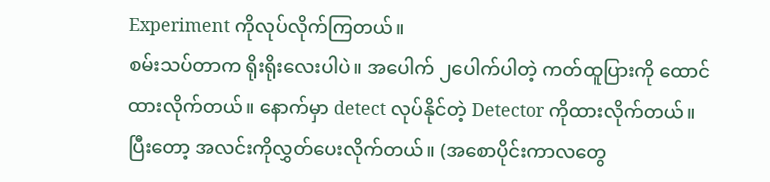Experiment ကိုလုပ်လိုက်ကြတယ်။
စမ်းသပ်တာက ရိုးရိုးလေးပါပဲ။ အပေါက် ၂ပေါက်ပါတဲ့ ကတ်ထူပြားကို ထောင်ထားလိုက်တယ်။ နောက်မှာ detect လုပ်နိုင်တဲ့ Detector ကိုထားလိုက်တယ်။
ပြီးတော့ အလင်းကိုလွှတ်ပေးလိုက်တယ်။ (အစောပိုင်းကာလတွေ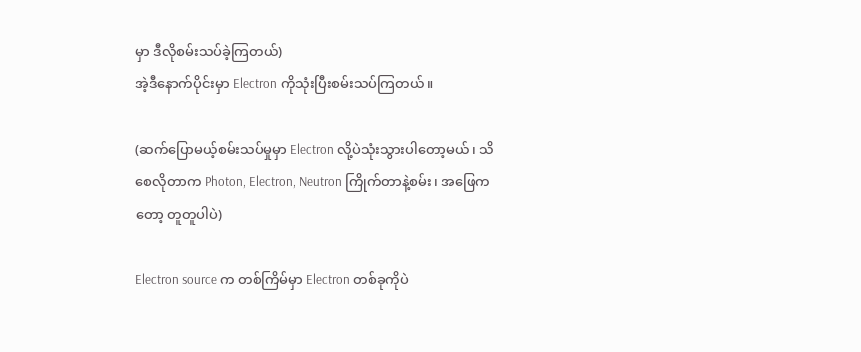မှာ ဒီလိုစမ်းသပ်ခဲ့ကြတယ်)
အဲ့ဒီနောက်ပိုင်းမှာ Electron ကိုသုံးပြီးစမ်းသပ်ကြတယ်။

(ဆက်ပြောမယ့်စမ်းသပ်မှုမှာ Electron လို့ပဲသုံးသွားပါတော့မယ်၊ သိစေလိုတာက Photon, Electron, Neutron ကြိုက်တာနဲ့စမ်း၊ အဖြေကတော့ တူတူပါပဲ)

Electron source က တစ်ကြိမ်မှာ Electron တစ်ခုကိုပဲ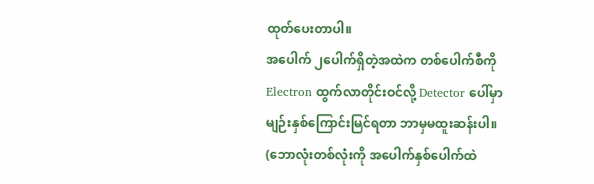ထုတ်ပေးတာပါ။
အပေါက် ၂ပေါက်ရှိတဲ့အထဲက တစ်ပေါက်စီကို Electron ထွက်လာတိုင်းဝင်လို့ Detector ပေါ်မှာ မျဉ်းနှစ်ကြောင်းမြင်ရတာ ဘာမှမထူးဆန်းပါ။ (ဘောလုံးတစ်လုံးကို အပေါက်နှစ်ပေါက်ထဲ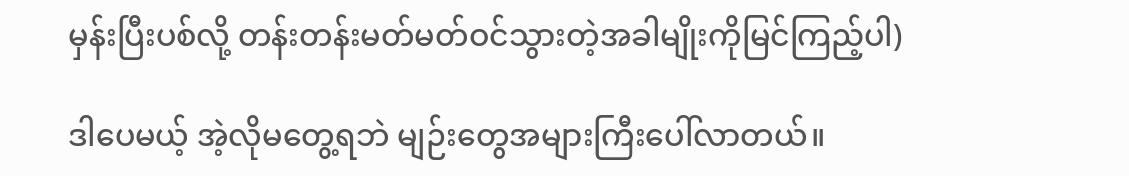မှန်းပြီးပစ်လို့ တန်းတန်းမတ်မတ်ဝင်သွားတဲ့အခါမျိုးကိုမြင်ကြည့်ပါ)

ဒါပေမယ့် အဲ့လိုမတွေ့ရဘဲ မျဉ်းတွေအများကြီးပေါ်လာတယ်။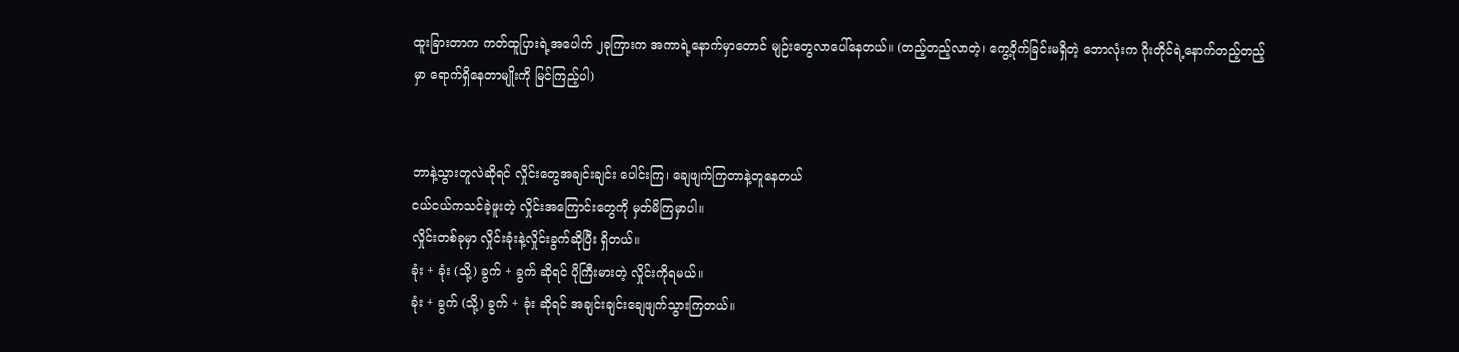ထူးခြားတာက ကတ်ထူပြားရဲ့အပေါက် ၂ခုကြားက အကာရဲ့နောက်မှာတောင် မျဉ်းတွေလာပေါ်နေတယ်။ (တည့်တည့်လာတဲ့၊ ကွေ့ဝိုက်ခြင်းမရှိတဲ့ ဘောလုံးက ဂိုးတိုင်ရဲ့နောက်တည့်တည့်မှာ ရောက်ရှိနေတာမျိုးကို မြင်ကြည့်ပါ)


ဘာနဲ့သွားတူလဲဆိုရင် လှိုင်းတွေအချင်းချင်း ပေါင်းကြ၊ ချေဖျက်ကြတာနဲ့တူနေတယ်
ငယ်ငယ်ကသင်ခဲ့ဖူးတဲ့ လှိုင်းအကြောင်းတွေကို မှတ်မိကြမှာပါ။
လှိုင်းတစ်ခုမှာ လှိုင်းခုံးနဲ့လှိုင်းခွက်ဆိုပြီး ရှိတယ်။
ခုံး + ခုံး (သို့) ခွက် + ခွက် ဆိုရင် ပိုကြီးမားတဲ့ လှိုင်းကိုရမယ်။
ခုံး + ခွက် (သို့) ခွက် + ခုံး ဆိုရင် အချင်းချင်းချေဖျက်သွားကြတယ်။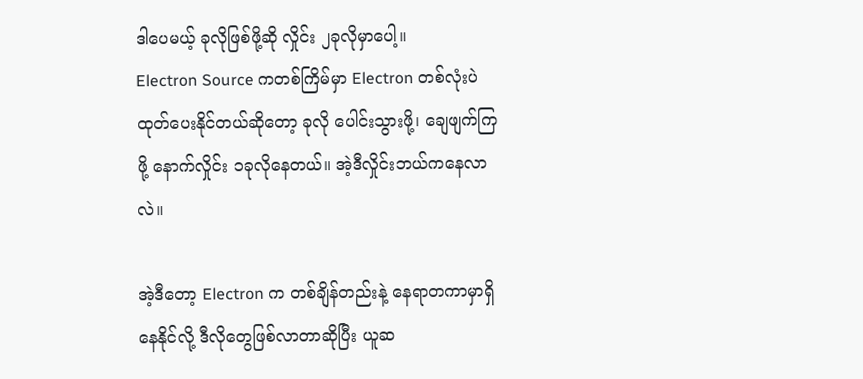ဒါပေမယ့် ခုလိုဖြစ်ဖို့ဆို လှိုင်း ၂ခုလိုမှာပေါ့။
Electron Source ကတစ်ကြိမ်မှာ Electron တစ်လုံးပဲထုတ်ပေးနိုင်တယ်ဆိုတော့ ခုလို ပေါင်းသွားဖို့၊ ချေဖျက်ကြဖို့ နောက်လှိုင်း ၁ခုလိုနေတယ်။ အဲ့ဒီလှိုင်းဘယ်ကနေလာလဲ။

အဲ့ဒီတော့ Electron က တစ်ချိန်တည်းနဲ့ နေရာတကာမှာရှိနေနိုင်လို့ ဒီလိုတွေဖြစ်လာတာဆိုပြီး ယူဆ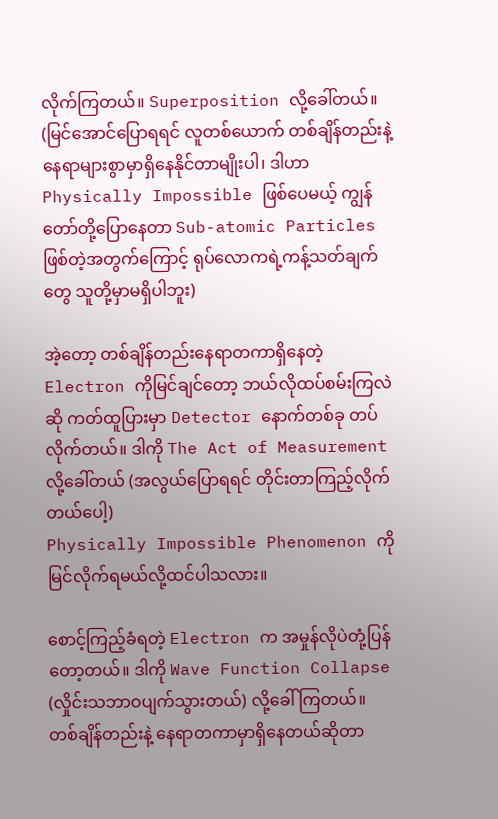လိုက်ကြတယ်။ Superposition လို့ခေါ်တယ်။
(မြင်အောင်ပြောရရင် လူတစ်ယောက် တစ်ချိန်တည်းနဲ့ နေရာများစွာမှာရှိနေနိုင်တာမျိုးပါ၊ ဒါဟာ Physically Impossible ဖြစ်ပေမယ့် ကျွန်တော်တို့ပြောနေတာ Sub-atomic Particles ဖြစ်တဲ့အတွက်ကြောင့် ရုပ်လောကရဲ့ကန့်သတ်ချက်တွေ သူတို့မှာမရှိပါဘူး)

အဲ့တော့ တစ်ချိန်တည်းနေရာတကာရှိနေတဲ့ Electron ကိုမြင်ချင်တော့ ဘယ်လိုထပ်စမ်းကြလဲဆို ကတ်ထူပြားမှာ Detector နောက်တစ်ခု တပ်လိုက်တယ်။ ဒါကို The Act of Measurement လို့ခေါ်တယ် (အလွယ်ပြောရရင် တိုင်းတာကြည့်လိုက်တယ်ပေါ့)
Physically Impossible Phenomenon ကိုမြင်လိုက်ရမယ်လို့ထင်ပါသလား။

စောင့်ကြည့်ခံရတဲ့ Electron က အမှုန်လိုပဲတုံ့ပြန်တော့တယ်။ ဒါကို Wave Function Collapse (လှိုင်းသဘာဝပျက်သွားတယ်) လို့ခေါ်ကြတယ်။
တစ်ချိန်တည်းနဲ့ နေရာတကာမှာရှိနေတယ်ဆိုတာ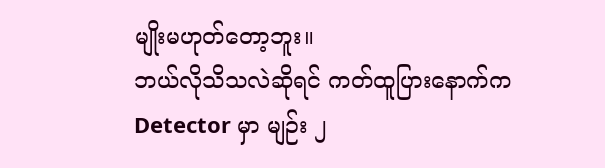မျိုးမဟုတ်တော့ဘူး။
ဘယ်လိုသိသလဲဆိုရင် ကတ်ထူပြားနောက်က Detector မှာ မျဉ်း ၂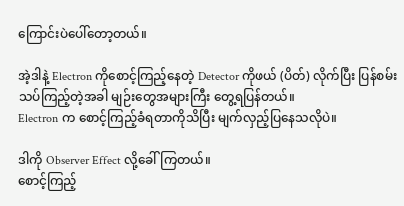ကြောင်းပဲပေါ်တော့တယ်။

အဲ့ဒါနဲ့ Electron ကိုစောင့်ကြည့်နေတဲ့ Detector ကိုဖယ် (ပိတ်) လိုက်ပြီး ပြန်စမ်းသပ်ကြည့်တဲ့အခါ မျဉ်းတွေအများကြီး တွေ့ရပြန်တယ်။
Electron က စောင့်ကြည့်ခံရတာကိုသိပြီး မျက်လှည့်ပြနေသလိုပဲ။

ဒါကို Observer Effect လို့ခေါ်ကြတယ်။
စောင့်ကြည့်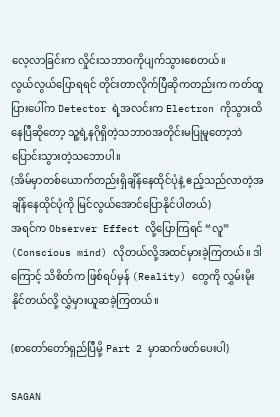လေ့လာခြင်းက လှိုင်းသဘာဝကိုပျက်သွားစေတယ်။
လွယ်လွယ်ပြောရရင် တိုင်းတာလိုက်ပြီဆိုကတည်းက ကတ်ထူပြားပေါ်က Detector ရဲ့အလင်းက Electron ကိုသွားထိနေပြီဆိုတော့ သူ့ရဲ့နဂိုရှိတဲ့သဘာဝအတိုင်းမပြုမူတော့ဘဲ ပြောင်းသွားတဲ့သဘောပါ။
(အိမ်မှာတစ်ယောက်တည်းရှိချိန်နေထိုင်ပုံနဲ့ ဧည့်သည်လာတဲ့အချိန်နေထိုင်ပုံကို မြင်လွယ်အောင်ပြောနိုင်ပါတယ်)
အရင်က Observer Effect လို့ပြောကြရင် “လူ” (Conscious mind) လိုတယ်လို့အထင်မှားခဲ့ကြတယ်။ ဒါကြောင့် သိစိတ်က ဖြစ်ရပ်မှန် (Reality) တွေကို လွှမ်းမိုးနိုင်တယ်လို့ လွှဲမှားယူဆခဲ့ကြတယ်။

(စာတော်တော်ရှည်ပြီမို့ Part 2 မှာဆက်ဖတ်ပေးပါ)

SAGAN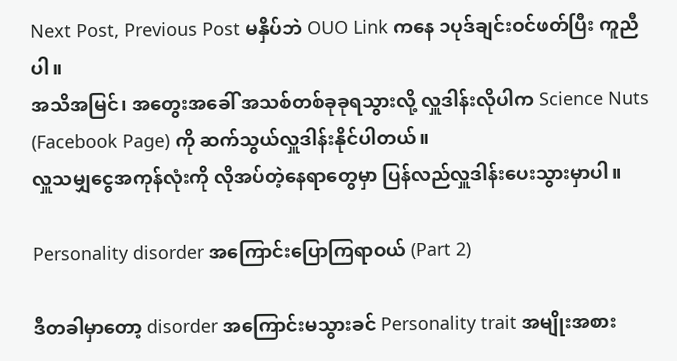Next Post, Previous Post မနှိပ်ဘဲ OUO Link ကနေ ၁ပုဒ်ချင်းဝင်ဖတ်ပြီး ကူညီပါ။
အသိအမြင်၊ အတွေးအခေါ် အသစ်တစ်ခုခုရသွားလို့ လှူဒါန်းလိုပါက Science Nuts (Facebook Page) ကို ဆက်သွယ်လှူဒါန်းနိုင်ပါတယ်။
လှူသမျှငွေအကုန်လုံးကို လိုအပ်တဲ့နေရာတွေမှာ ပြန်လည်လှူဒါန်းပေးသွားမှာပါ။

Personality disorder အကြောင်းပြောကြရာဝယ် (Part 2)

ဒီတခါမှာတော့ disorder အကြောင်းမသွားခင် Personality trait အမျိုးအစား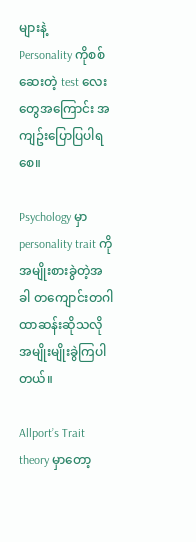များနဲ့
Personality ကိုစစ်ဆေးတဲ့ test လေးတွေအကြောင်း အကျဥ်းပြောပြပါရစေ။

Psychology မှာ personality trait ကို အမျိုးစားခွဲတဲ့အခါ တကျောင်းတဂါထာဆန်းဆိုသလို အမျိုးမျိုးခွဲကြပါတယ်။

Allport’s Trait theory မှာတော့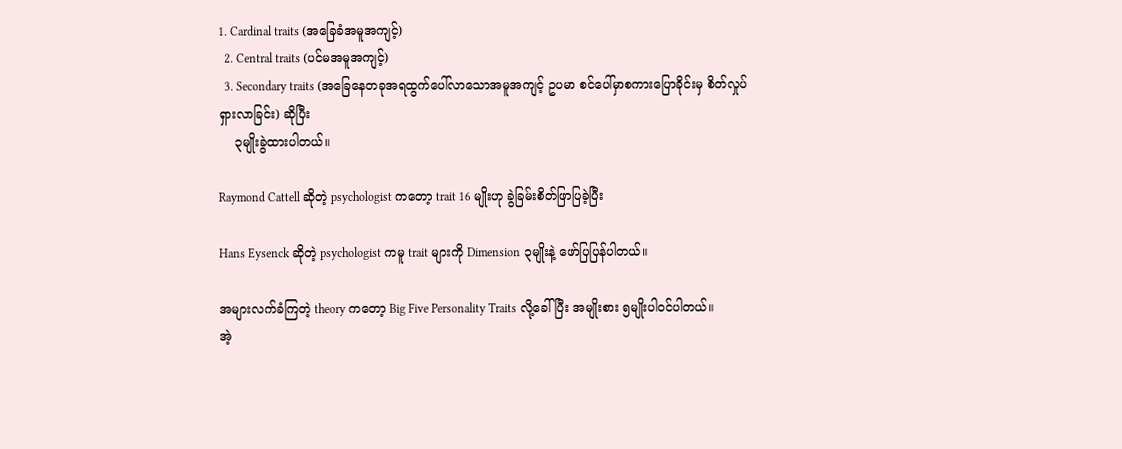1. Cardinal traits (အခြေခံအမူအကျင့်)
  2. Central traits (ပင်မအမူအကျင့်)
  3. Secondary traits (အခြေနေတခုအရထွက်ပေါ်လာသောအမူအကျင့် ဥပမာ စင်ပေါ်မှာစကားပြောခိုင်းမှ စိတ်လှုပ်ရှားလာခြင်း) ဆိုပြီး
    ၃မျိုးခွဲထားပါတယ်။

Raymond Cattell ဆိုတဲ့ psychologist ကတော့ trait 16 မျိုးဟု ခွဲခြမ်းစိတ်ဖြာပြခဲ့ပြီး

Hans Eysenck ဆိုတဲ့ psychologist ကမူ trait များကို Dimension ၃မျိုးနဲ့ ဖော်ပြပြန်ပါတယ်။

အများလက်ခံကြတဲ့ theory ကတော့ Big Five Personality Traits လို့ခေါ်ပြီး အမျိုးစား ၅မျိုးပါဝင်ပါတယ်။
အဲ့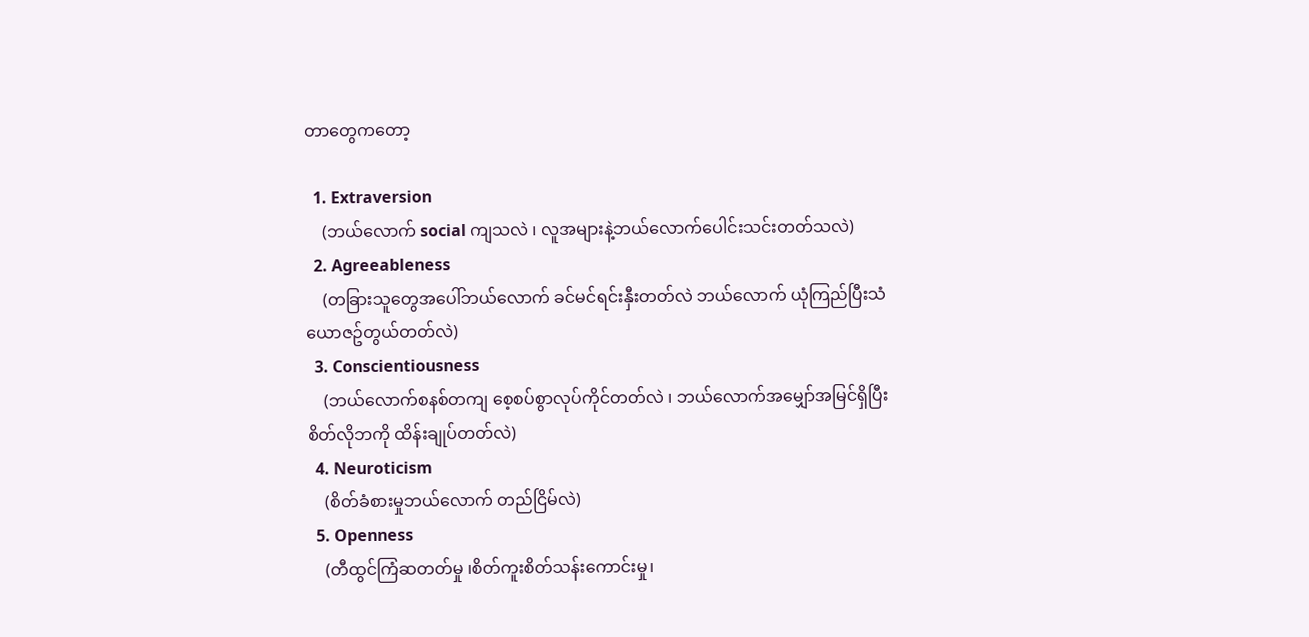တာတွေကတော့

  1. Extraversion
    (ဘယ်လောက် social ကျသလဲ ၊ လူအများနဲ့ဘယ်လောက်ပေါင်းသင်းတတ်သလဲ)
  2. Agreeableness
    (တခြားသူတွေအပေါ်ဘယ်လောက် ခင်မင်ရင်းနှီးတတ်လဲ ဘယ်လောက် ယုံကြည်ပြီးသံယောဇဥ်တွယ်တတ်လဲ)
  3. Conscientiousness
    (ဘယ်လောက်စနစ်တကျ စေ့စပ်စွာလုပ်ကိုင်တတ်လဲ ၊ ဘယ်လောက်အမျှော်အမြင်ရှိပြီး စိတ်လိုဘကို ထိန်းချုပ်တတ်လဲ)
  4. Neuroticism
    (စိတ်ခံစားမှုဘယ်လောက် တည်ငြိမ်လဲ)
  5. Openness
    (တီထွင်ကြံဆတတ်မှု ၊စိတ်ကူးစိတ်သန်းကောင်းမှု၊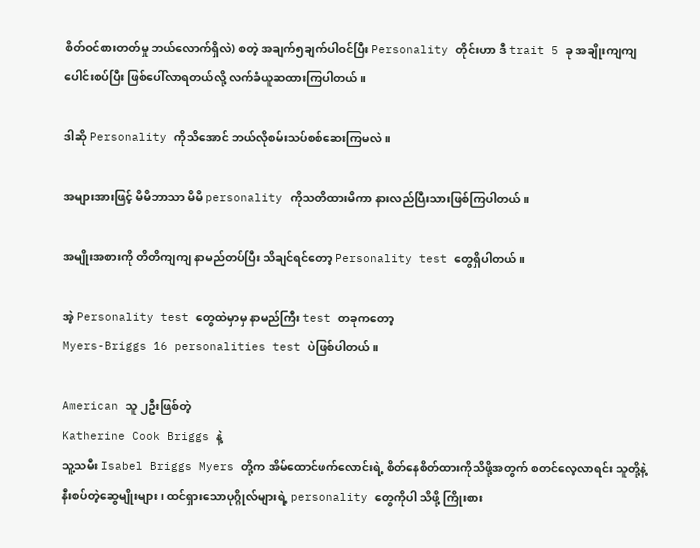စိတ်ဝင်စားတတ်မှု ဘယ်လောက်ရှိလဲ) စတဲ့ အချက်၅ချက်ပါဝင်ပြီး Personality တိုင်းဟာ ဒီ trait 5 ခု အချိုးကျကျ ပေါင်းစပ်ပြီး ဖြစ်ပေါ်လာရတယ်လို့ လက်ခံယူဆထားကြပါတယ်။

ဒါဆို Personality ကိုသိအောင် ဘယ်လိုစမ်းသပ်စစ်ဆေးကြမလဲ။

အများအားဖြင့် မိမိဘာသာ မိမိ personality ကိုသတိထားမိကာ နားလည်ပြီးသားဖြစ်ကြပါတယ်။

အမျိုးအစားကို တိတိကျကျ နာမည်တပ်ပြီး သိချင်ရင်တော့ Personality test တွေရှိပါတယ်။

အဲ့ Personality test တွေထဲမှာမှ နာမည်ကြီး test တခုကတော့
Myers-Briggs 16 personalities test ပဲဖြစ်ပါတယ်။

American သူ ၂ဦးဖြစ်တဲ့
Katherine Cook Briggs နဲ့
သူ့သမီး Isabel Briggs Myers တို့က အိမ်ထောင်ဖက်လောင်းရဲ့ စိတ်နေစိတ်ထားကိုသိဖို့အတွက် စတင်လေ့လာရင်း သူတို့နဲ့နီးစပ်တဲ့ဆွေမျိုးများ ၊ ထင်ရှားသောပုဂ္ဂိုလ်များရဲ့ personality တွေကိုပါ သိဖို့ ကြိုးစား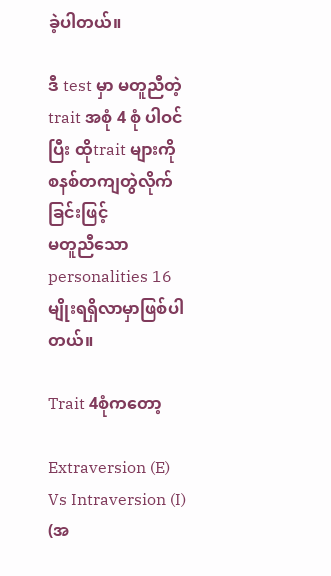ခဲ့ပါတယ်။

ဒီ test မှာ မတူညီတဲ့ trait အစုံ 4 စုံ ပါဝင်ပြီး ထိုtrait များကို စနစ်တကျတွဲလိုက်ခြင်းဖြင့်
မတူညီသော personalities 16 မျိုးရရှိလာမှာဖြစ်ပါတယ်။

Trait 4စုံကတော့

Extraversion (E) Vs Intraversion (I)
(အ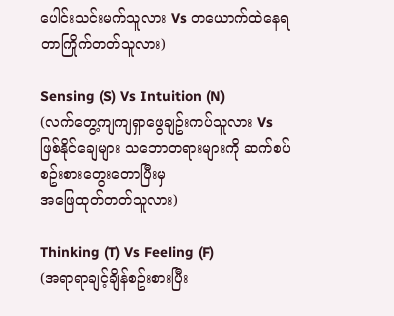ပေါင်းသင်းမက်သူလား Vs တယောက်ထဲနေရတာကြိုက်တတ်သူလား)

Sensing (S) Vs Intuition (N)
(လက်တွေ့ကျကျရှာဖွေချဥ်းကပ်သူလား Vs
ဖြစ်နိုင်ချေများ သဘောတရားများကို ဆက်စပ်စဥ်းစားတွေးတောပြီးမှ
အဖြေထုတ်တတ်သူလား)

Thinking (T) Vs Feeling (F)
(အရာရာချင့်ချိန်စဥ်းစားပြီး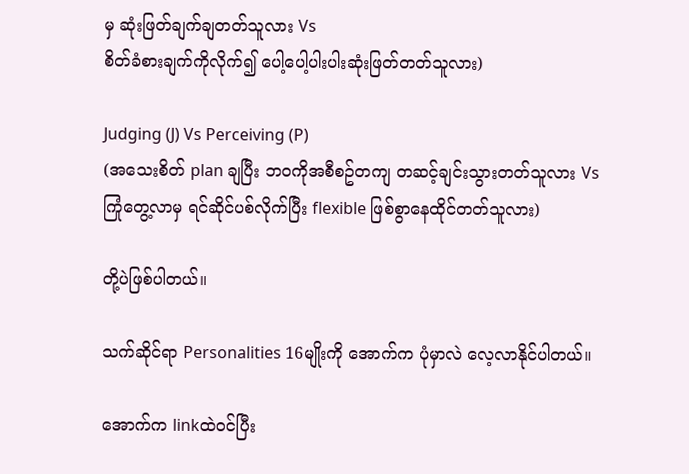မှ ဆုံးဖြတ်ချက်ချတတ်သူလား Vs
စိတ်ခံစားချက်ကိုလိုက်၍ ပေါ့ပေါ့ပါးပါးဆုံးဖြတ်တတ်သူလား)

Judging (J) Vs Perceiving (P)
(အသေးစိတ် plan ချပြီး ဘဝကိုအစီစဥ်တကျ တဆင့်ချင်းသွားတတ်သူလား Vs
ကြုံတွေ့လာမှ ရင်ဆိုင်ပစ်လိုက်ပြီး flexible ဖြစ်စွာနေထိုင်တတ်သူလား)

တို့ပဲဖြစ်ပါတယ်။

သက်ဆိုင်ရာ Personalities 16မျိုးကို အောက်က ပုံမှာလဲ လေ့လာနိုင်ပါတယ်။

အောက်က linkထဲဝင်ပြီး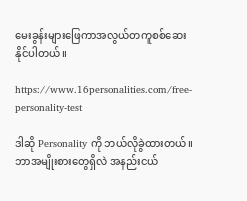မေးခွန်းများဖြေကာအလွယ်တကူစစ်ဆေးနိုင်ပါတယ်။

https://www.16personalities.com/free-personality-test

ဒါဆို Personality ကို ဘယ်လိုခွဲထားတယ်။ ဘာအမျိုးစားတွေရှိလဲ အနည်းငယ်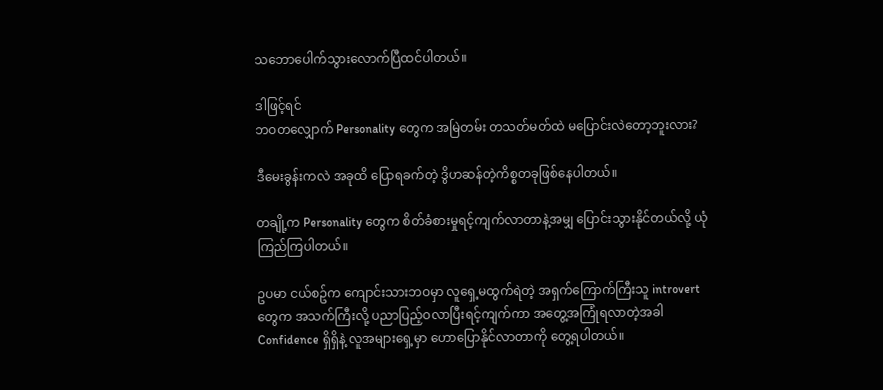သဘောပေါက်သွားလောက်ပြီထင်ပါတယ်။

ဒါဖြင့်ရင်
ဘဝတလျှောက် Personality တွေက အမြဲတမ်း တသတ်မတ်ထဲ မပြောင်းလဲတော့ဘူးလား?

ဒီမေးခွန်းကလဲ အခုထိ ပြောရခက်တဲ့ ဒွိဟဆန်တဲ့ကိစ္စတခုဖြစ်နေပါတယ်။

တချို့က Personality တွေက စိတ်ခံစားမှုရင့်ကျက်လာတာနဲ့အမျှ ပြောင်းသွားနိုင်တယ်လို့ ယုံကြည်ကြပါတယ်။

ဥပမာ ငယ်စဥ်က ကျောင်းသားဘဝမှာ လူရှေ့မထွက်ရဲတဲ့ အရှက်ကြောက်ကြီးသူ introvert တွေက အသက်ကြီးလို့ ပညာပြည့်ဝလာပြီးရင့်ကျက်ကာ အတွေ့အကြုံရလာတဲ့အခါ Confidence ရှိရှိနဲ့ လူအများရှေ့မှာ ဟောပြောနိုင်လာတာကို တွေ့ရပါတယ်။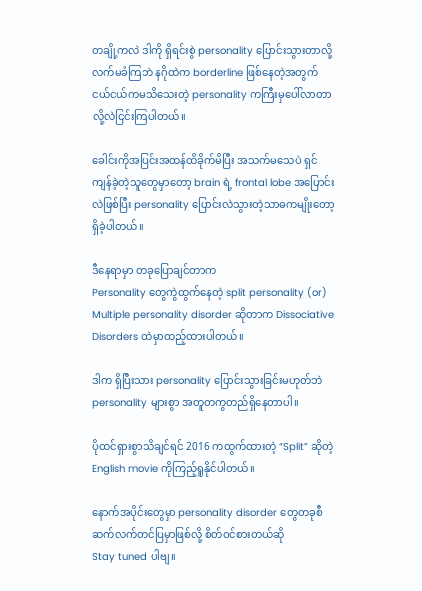တချို့ကလဲ ဒါကို ရှိရင်းစွဲ personality ပြောင်းသွားတာလို့လက်မခံကြဘဲ နဂိုထဲက borderline ဖြစ်နေတဲ့အတွက် ငယ်ငယ်ကမသိသေးတဲ့ personality ကကြီးမှပေါ်လာတာလို့လဲငြင်းကြပါတယ်။

ခေါင်းကိုအပြင်းအထန်ထိခိုက်မိပြီး အသက်မသေပဲ ရှင်ကျန်ခဲ့တဲ့သူတွေမှာတော့ brain ရဲ့ frontal lobe အပြောင်းလဲဖြစ်ပြီး personality ပြောင်းလဲသွားတဲ့သာဓကမျိုးတော့ရှိခဲ့ပါတယ်။

ဒီနေရာမှာ တခုပြောချင်တာက
Personality တွေကွဲထွက်နေတဲ့ split personality (or) Multiple personality disorder ဆိုတာက Dissociative Disorders ထဲမှာထည့်ထားပါတယ်။

ဒါက ရှိပြီးသား personality ပြောင်းသွားခြင်းမဟုတ်ဘဲ personality များစွာ အတူတကွတည်ရှိနေတာပါ။

ပိုထင်ရှားစွာသိချင်ရင် 2016 ကထွက်ထားတဲ့ “Split” ဆိုတဲ့ English movie ကိုကြည့်ရူနိုင်ပါတယ်။

နောက်အပိုင်းတွေမှာ personality disorder တွေတခုစီ ဆက်လက်တင်ပြမှာဖြစ်လို့ စိတ်ဝင်စားတယ်ဆို
Stay tuned ပါဗျ။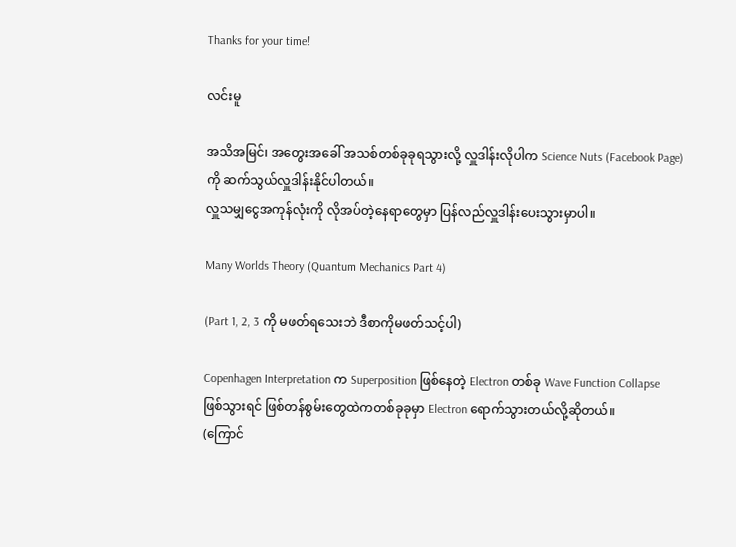Thanks for your time!

လင်းမူ

အသိအမြင်၊ အတွေးအခေါ် အသစ်တစ်ခုခုရသွားလို့ လှူဒါန်းလိုပါက Science Nuts (Facebook Page) ကို ဆက်သွယ်လှူဒါန်းနိုင်ပါတယ်။
လှူသမျှငွေအကုန်လုံးကို လိုအပ်တဲ့နေရာတွေမှာ ပြန်လည်လှူဒါန်းပေးသွားမှာပါ။

Many Worlds Theory (Quantum Mechanics Part 4)

(Part 1, 2, 3 ကို မဖတ်ရသေးဘဲ ဒီစာကိုမဖတ်သင့်ပါ)

Copenhagen Interpretation က Superposition ဖြစ်နေတဲ့ Electron တစ်ခု Wave Function Collapse ဖြစ်သွားရင် ဖြစ်တန်စွမ်းတွေထဲကတစ်ခုခုမှာ Electron ရောက်သွားတယ်လို့ဆိုတယ်။
(ကြောင်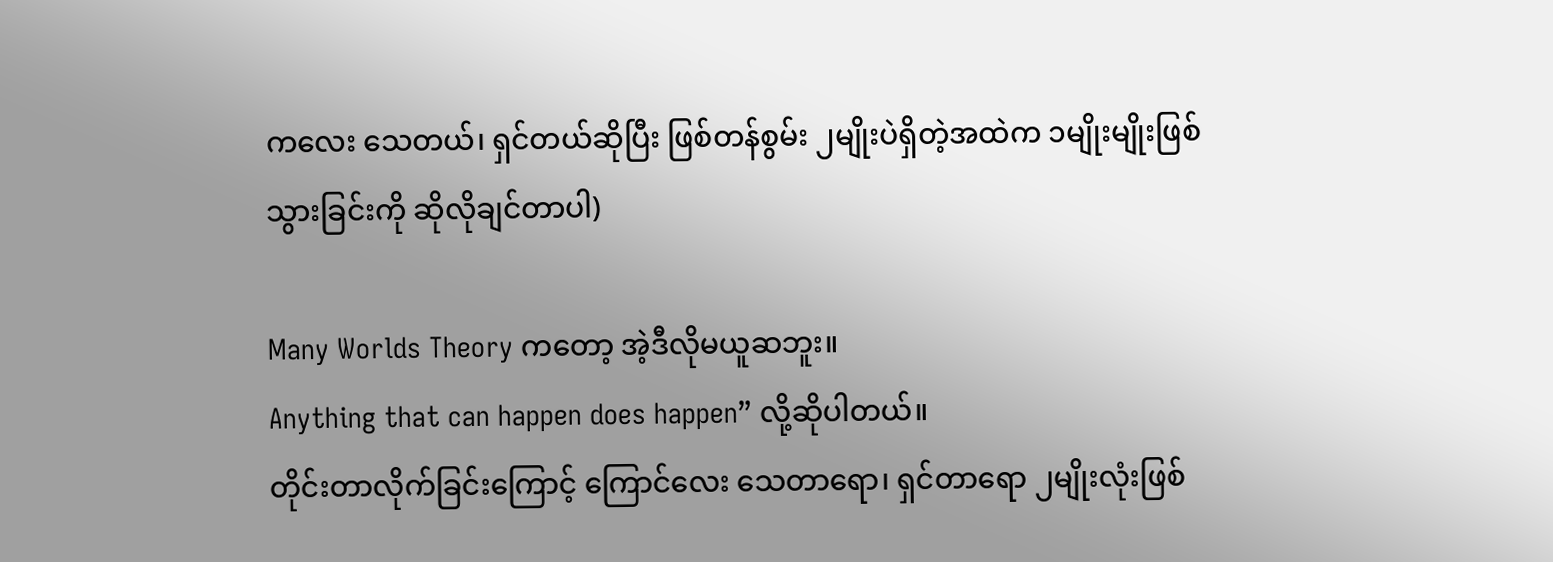ကလေး သေတယ်၊ ရှင်တယ်ဆိုပြီး ဖြစ်တန်စွမ်း ၂မျိုးပဲရှိတဲ့အထဲက ၁မျိုးမျိုးဖြစ်သွားခြင်းကို ဆိုလိုချင်တာပါ)

Many Worlds Theory ကတော့ အဲ့ဒီလိုမယူဆဘူး။
Anything that can happen does happen” လို့ဆိုပါတယ်။
တိုင်းတာလိုက်ခြင်းကြောင့် ကြောင်လေး သေတာရော၊ ရှင်တာရော ၂မျိုးလုံးဖြစ်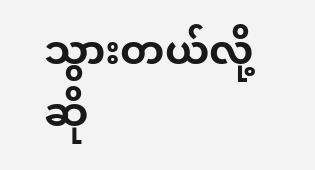သွားတယ်လို့ဆို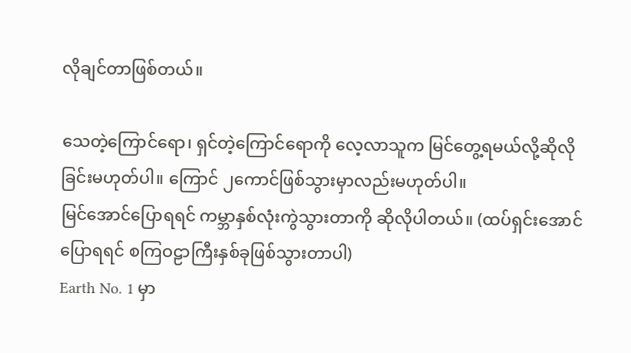လိုချင်တာဖြစ်တယ်။

သေတဲ့ကြောင်ရော၊ ရှင်တဲ့ကြောင်ရောကို လေ့လာသူက မြင်တွေ့ရမယ်လို့ဆိုလိုခြင်းမဟုတ်ပါ။ ကြောင် ၂ကောင်ဖြစ်သွားမှာလည်းမဟုတ်ပါ။
မြင်အောင်ပြောရရင် ကမ္ဘာနှစ်လုံးကွဲသွားတာကို ဆိုလိုပါတယ်။ (ထပ်ရှင်းအောင်ပြောရရင် စကြဝဠာကြီးနှစ်ခုဖြစ်သွားတာပါ)
Earth No. 1 မှာ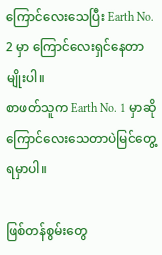ကြောင်လေးသေပြီး Earth No. 2 မှာ ကြောင်လေးရှင်နေတာမျိုးပါ။
စာဖတ်သူက Earth No. 1 မှာဆို ကြောင်လေးသေတာပဲမြင်တွေ့ရမှာပါ။

ဖြစ်တန်စွမ်းတွေ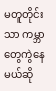မတူတိုင်းသာ ကမ္ဘာတွေကွဲနေမယ်ဆို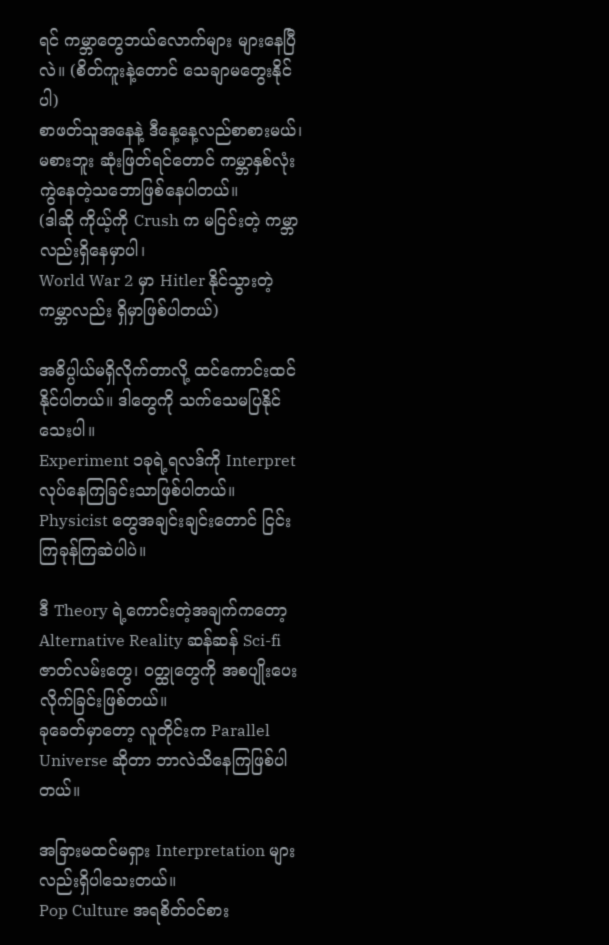ရင် ကမ္ဘာတွေဘယ်လောက်များ များနေပြီလဲ။ (စိတ်ကူးနဲ့တောင် သေချာမတွေးနိုင်ပါ)
စာဖတ်သူအနေနဲ့ ဒီနေ့နေ့လည်စာစားမယ်၊ မစားဘူး ဆုံးဖြတ်ရင်တောင် ကမ္ဘာနှစ်လုံးကွဲနေတဲ့သဘောဖြစ်နေပါတယ်။
(ဒါဆို ကိုယ့်ကို Crush က မငြင်းတဲ့ ကမ္ဘာလည်းရှိနေမှာပါ၊
World War 2 မှာ Hitler နိုင်သွားတဲ့ကမ္ဘာလည်း ရှိမှာဖြစ်ပါတယ်)

အဓိပ္ပါယ်မရှိလိုက်တာလို့ ထင်ကောင်းထင်နိုင်ပါတယ်။ ဒါတွေကို သက်သေမပြနိုင်သေးပါ။
Experiment ၁ခုရဲ့ရလဒ်ကို Interpret လုပ်နေကြခြင်းသာဖြစ်ပါတယ်။
Physicist တွေအချင်းချင်းတောင် ငြင်းကြခုန်ကြဆဲပါပဲ။

ဒီ Theory ရဲ့ကောင်းတဲ့အချက်ကတော့ Alternative Reality ဆန်ဆန် Sci-fi ဇာတ်လမ်းတွေ၊ ဝတ္ထုတွေကို အစပျိုးပေးလိုက်ခြင်းဖြစ်တယ်။
ခုခေတ်မှာတော့ လူတိုင်းက Parallel Universe ဆိုတာ ဘာလဲသိနေကြဖြစ်ပါတယ်။

အခြားမထင်မရှား Interpretation များလည်းရှိပါသေးတယ်။
Pop Culture အရစိတ်ဝင်စား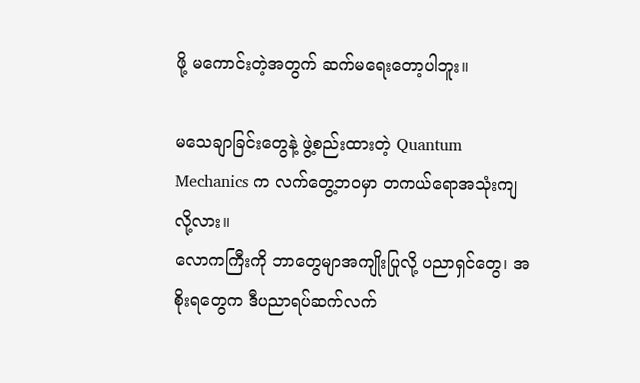ဖို့ မကောင်းတဲ့အတွက် ဆက်မရေးတော့ပါဘူး။

မသေချာခြင်းတွေနဲ့ ဖွဲ့စည်းထားတဲ့ Quantum Mechanics က လက်တွေ့ဘဝမှာ တကယ်ရောအသုံးကျလို့လား။
လောကကြီးကို ဘာတွေမျာအကျိုးပြုလို့ ပညာရှင်တွေ၊ အစိုးရတွေက ဒီပညာရပ်ဆက်လက်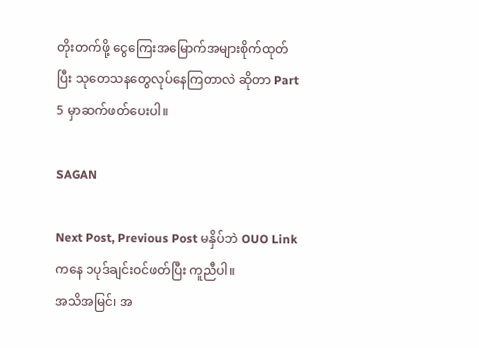တိုးတက်ဖို့ ငွေကြေးအမြောက်အများစိုက်ထုတ်ပြီး သုတေသနတွေလုပ်နေကြတာလဲ ဆိုတာ Part 5 မှာဆက်ဖတ်ပေးပါ။

SAGAN

Next Post, Previous Post မနှိပ်ဘဲ OUO Link ကနေ ၁ပုဒ်ချင်းဝင်ဖတ်ပြီး ကူညီပါ။
အသိအမြင်၊ အ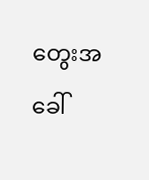တွေးအခေါ်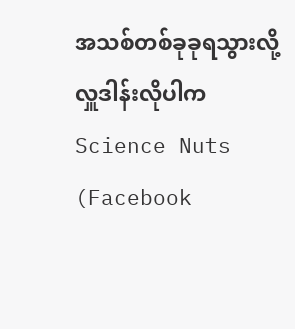အသစ်တစ်ခုခုရသွားလို့ လှူဒါန်းလိုပါက Science Nuts (Facebook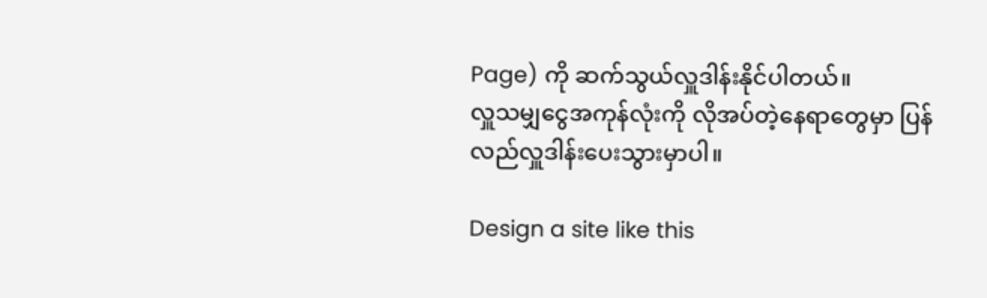Page) ကို ဆက်သွယ်လှူဒါန်းနိုင်ပါတယ်။
လှူသမျှငွေအကုန်လုံးကို လိုအပ်တဲ့နေရာတွေမှာ ပြန်လည်လှူဒါန်းပေးသွားမှာပါ။

Design a site like this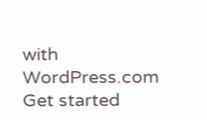with WordPress.com
Get started